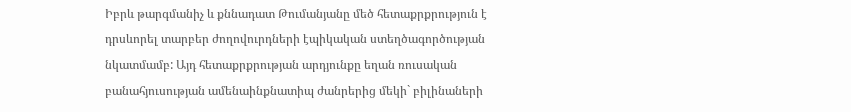Իբրև թարգմանիչ և քննադատ Թումանյանը մեծ հետաքրքրություն է դրսևորել տարբեր ժողովուրդների էպիկական ստեղծագործության նկատմամբ: Այդ հետաքրքրության արդյունքը եղան ռուսական բանահյուսության ամենաինքնատիպ ժանրերից մեկի` բիլինաների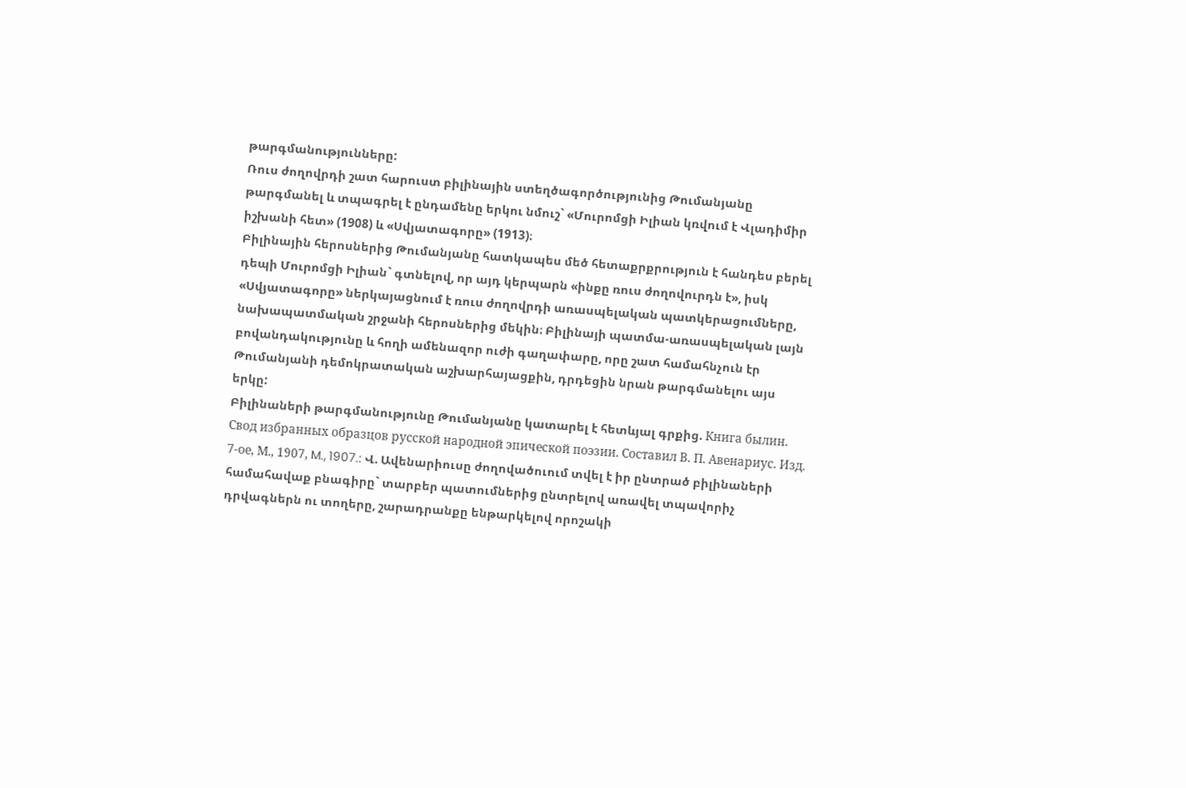թարգմանությունները:
Ռուս ժողովրդի շատ հարուստ բիլինային ստեղծագործությունից Թումանյանը թարգմանել և տպագրել է ընդամենը երկու նմուշ` «Մուրոմցի Իլիան կռվում է Վլադիմիր իշխանի հետ» (1908) և «Սվյատագորը» (1913)։
Բիլինային հերոսներից Թումանյանը հատկապես մեծ հետաքրքրություն է հանդես բերել դեպի Մուրոմցի Իլիան` գտնելով, որ այդ կերպարն «ինքը ռուս ժողովուրդն է», իսկ «Սվյատագորը» ներկայացնում է ռուս ժողովրդի առասպելական պատկերացումները, նախապատմական շրջանի հերոսներից մեկին։ Բիլինայի պատմա-առասպելական լայն բովանդակությունը և հողի ամենազոր ուժի գաղափարը, որը շատ համահնչուն էր Թումանյանի դեմոկրատական աշխարհայացքին, դրդեցին նրան թարգմանելու այս երկը:
Բիլինաների թարգմանությունը Թումանյանը կատարել է հետևյալ գրքից. Книга былин. Свод избранных образцов русской народной эпической поэзии. Составил В. П. Авенариус. Изд. 7-ое, М., 1907, M., 1907.: Վ. Ավենարիուսը ժողովածուում տվել է իր ընտրած բիլինաների համահավաք բնագիրը` տարբեր պատումներից ընտրելով առավել տպավորիչ դրվագներն ու տողերը, շարադրանքը ենթարկելով որոշակի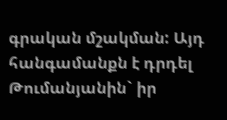գրական մշակման: Այդ հանգամանքն է դրդել Թումանյանին` իր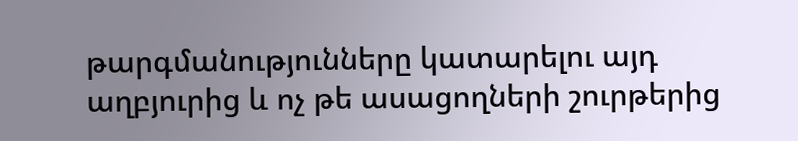թարգմանությունները կատարելու այդ աղբյուրից և ոչ թե ասացողների շուրթերից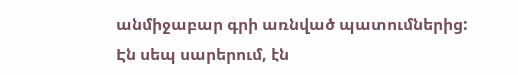անմիջաբար գրի առնված պատումներից:
Էն սեպ սարերում, էն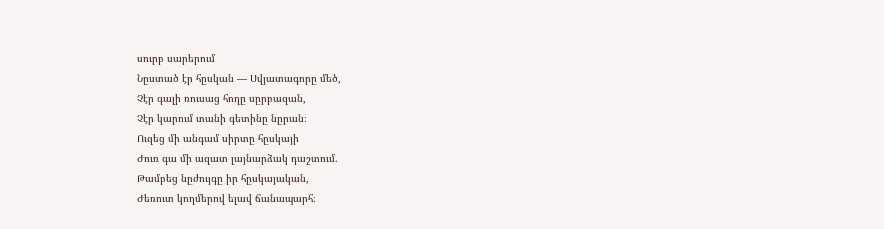սուրբ սարերում
Նըստած էր հըսկան ― Սվյատագորը մեծ,
Չէր գալի ռուսաց հողը սըրբազան,
Չէր կարում տանի գետինը նըրան։
Ուզեց մի անգամ սիրտը հըսկայի
Ժուռ գա մի ազատ լայնարձակ դաշտում.
Թամբեց նըժույգը իր հըսկայական,
Ժեռուտ կողմերով ելավ ճանապարհ։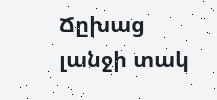Ճըխաց լանջի տակ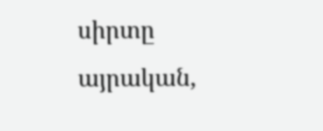սիրտը այրական,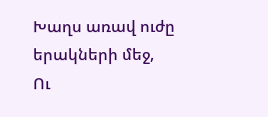Խաղս առավ ուժը երակների մեջ,
Ու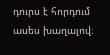դուրս է հորդում ասես խաղալով։